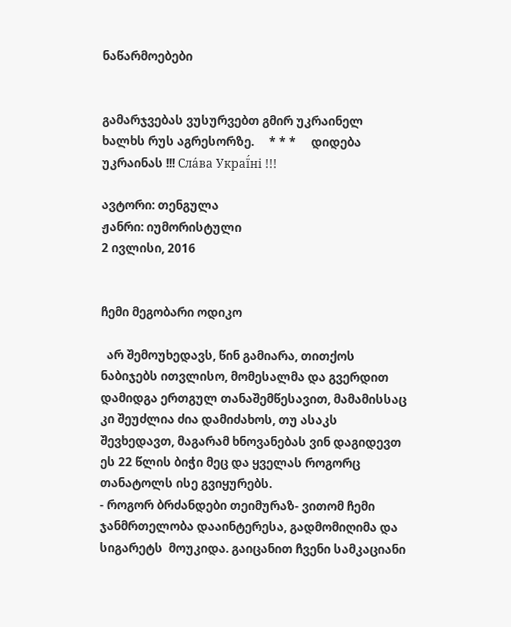ნაწარმოებები


გამარჯვებას ვუსურვებთ გმირ უკრაინელ ხალხს რუს აგრესორზე.     * * *     დიდება უკრაინას !!! Сла́ва Украї́ні !!!

ავტორი: თენგულა
ჟანრი: იუმორისტული
2 ივლისი, 2016


ჩემი მეგობარი ოდიკო

  არ შემოუხედავს, წინ გამიარა, თითქოს ნაბიჯებს ითვლისო, მომესალმა და გვერდით დამიდგა ერთგულ თანაშემწესავით, მამამისსაც კი შეუძლია ძია დამიძახოს, თუ ასაკს შევხედავთ, მაგარამ ხნოვანებას ვინ დაგიდევთ ეს 22 წლის ბიჭი მეც და ყველას როგორც თანატოლს ისე გვიყურებს.
- როგორ ბრძანდები თეიმურაზ- ვითომ ჩემი ჯანმრთელობა დააინტერესა, გადმომიღიმა და სიგარეტს  მოუკიდა. გაიცანით ჩვენი სამკაციანი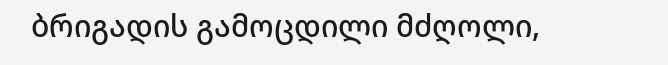ბრიგადის გამოცდილი მძღოლი,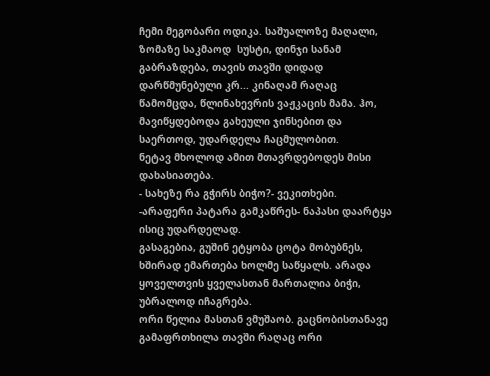ჩემი მეგობარი ოდიკა. საშუალოზე მაღალი, ზომაზე საკმაოდ  სუსტი, დინჯი სანამ გაბრაზდება, თავის თავში დიდად დარწმუნებული კრ... კინაღამ რაღაც წამომცდა, წლინახევრის ვაჟკაცის მამა. ჰო, მავიწყდებოდა გახეული ჯინსებით და საერთოდ, უდარდელა ჩაცმულობით.
ნეტავ მხოლოდ ამით მთავრდებოდეს მისი დახასიათება.
- სახეზე რა გჭირს ბიჭო?- ვეკითხები.
-არაფერი პატარა გამკაწრეს- ნაპასი დაარტყა ისიც უდარდელად.
გასაგებია, გუშინ ეტყობა ცოტა მობუბნეს, ხშირად ემართება ხოლმე საწყალს. არადა ყოველთვის ყველასთან მართალია ბიჭი, უბრალოდ იჩაგრება.
ორი წელია მასთან ვმუშაობ. გაცნობისთანავე გამაფრთხილა თავში რაღაც ორი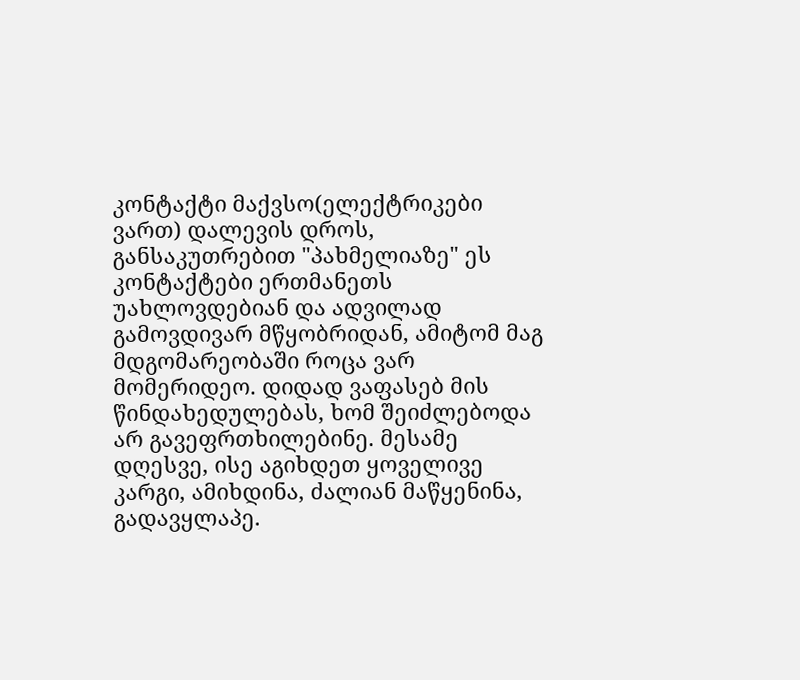კონტაქტი მაქვსო(ელექტრიკები ვართ) დალევის დროს, განსაკუთრებით "პახმელიაზე" ეს კონტაქტები ერთმანეთს უახლოვდებიან და ადვილად გამოვდივარ მწყობრიდან, ამიტომ მაგ მდგომარეობაში როცა ვარ მომერიდეო. დიდად ვაფასებ მის წინდახედულებას, ხომ შეიძლებოდა არ გავეფრთხილებინე. მესამე დღესვე, ისე აგიხდეთ ყოველივე კარგი, ამიხდინა, ძალიან მაწყენინა, გადავყლაპე.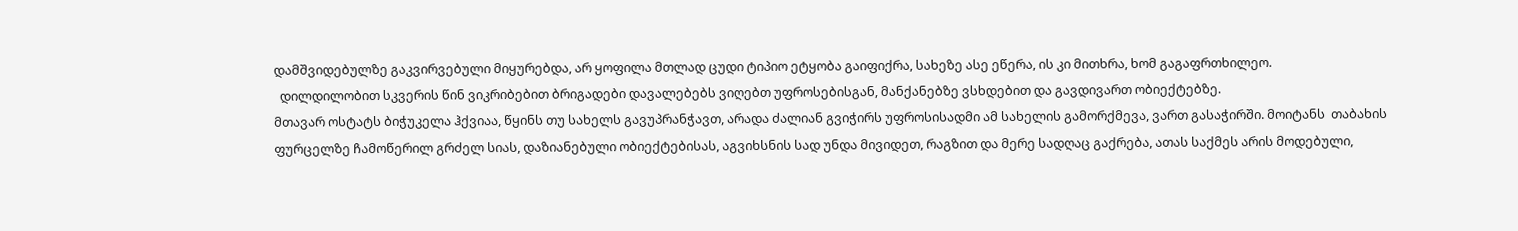დამშვიდებულზე გაკვირვებული მიყურებდა, არ ყოფილა მთლად ცუდი ტიპიო ეტყობა გაიფიქრა, სახეზე ასე ეწერა, ის კი მითხრა, ხომ გაგაფრთხილეო.
  დილდილობით სკვერის წინ ვიკრიბებით ბრიგადები დავალებებს ვიღებთ უფროსებისგან, მანქანებზე ვსხდებით და გავდივართ ობიექტებზე.
მთავარ ოსტატს ბიჭუკელა ჰქვიაა, წყინს თუ სახელს გავუპრანჭავთ, არადა ძალიან გვიჭირს უფროსისადმი ამ სახელის გამორქმევა, ვართ გასაჭირში. მოიტანს  თაბახის ფურცელზე ჩამოწერილ გრძელ სიას, დაზიანებული ობიექტებისას, აგვიხსნის სად უნდა მივიდეთ, რაგზით და მერე სადღაც გაქრება, ათას საქმეს არის მოდებული,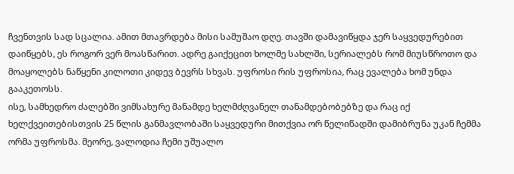ჩვენთვის სად სცალია. ამით მთავრდება მისი სამუშაო დღე. თავში დამავიწყდა ჯერ საყვედურებით დაიწყებს, ეს როგორ ვერ მოასწარით. ადრე გაიქეცით ხოლმე სახლში, სერიალებს რომ მიუსწროთო და მოაყოლებს ნაწყენი კილოთი კიდევ ბევრს სხვას. უფროსი რის უფროსია, რაც ევალება ხომ უნდა გააკეთოსს.
ისე, სამხედრო ძალებში ვიმსახურე მანამდე ხელმძღვანელ თანამდებობებზე და რაც იქ ხელქვეითებისთვის 25 წლის განმავლობაში საყვედური მითქვია ორ წელიწადში დამიბრუნა უკან ჩემმა ორმა უფროსმა. მეორე, ვალოდია ჩემი უშუალო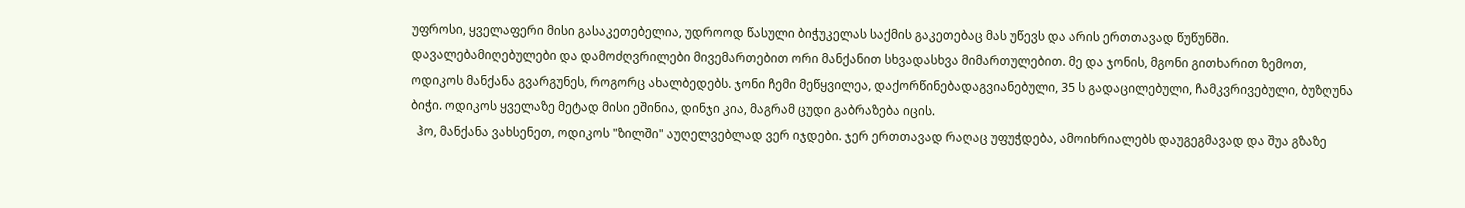უფროსი, ყველაფერი მისი გასაკეთებელია, უდროოდ წასული ბიჭუკელას საქმის გაკეთებაც მას უწევს და არის ერთთავად წუწუნში.
დავალებამიღებულები და დამოძღვრილები მივემართებით ორი მანქანით სხვადასხვა მიმართულებით. მე და ჯონის, მგონი გითხარით ზემოთ, ოდიკოს მანქანა გვარგუნეს, როგორც ახალბედებს. ჯონი ჩემი მეწყვილეა, დაქორწინებადაგვიანებული, 35 ს გადაცილებული, ჩამკვრივებული, ბუზღუნა ბიჭი. ოდიკოს ყველაზე მეტად მისი ეშინია, დინჯი კია, მაგრამ ცუდი გაბრაზება იცის.
  ჰო, მანქანა ვახსენეთ, ოდიკოს "ზილში" აუღელვებლად ვერ იჯდები. ჯერ ერთთავად რაღაც უფუჭდება, ამოიხრიალებს დაუგეგმავად და შუა გზაზე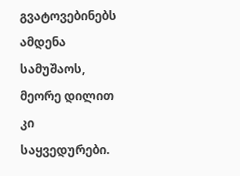გვატოვებინებს ამდენა სამუშაოს, მეორე დილით კი საყვედურები.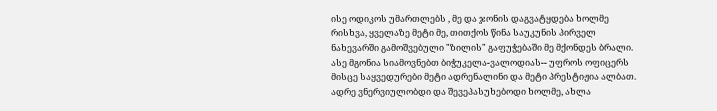ისე ოდიკოს უმართლებს , მე და ჯონის დაგვატყდება ხოლმე რისხვა, ყველაზე მეტი მე, თითქოს წინა საუკუნის პირველ ნახევარში გამოშვებული "ზილის" გაფუჭებაში მე მქონდეს ბრალი. ასე მგონია სიამოვნებთ ბიჭუკელა-ვალოდიას-- უფროს ოფიცერს მისცე საყვედურები მეტი ადრენალინი და მეტი პრესტიჟია ალბათ. ადრე ვნერვიულობდი და შევეპასუხებოდი ხოლმე, ახლა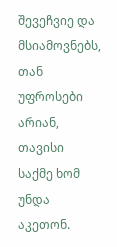შევეჩვიე და მსიამოვნებს, თან უფროსები არიან, თავისი საქმე ხომ უნდა აკეთონ.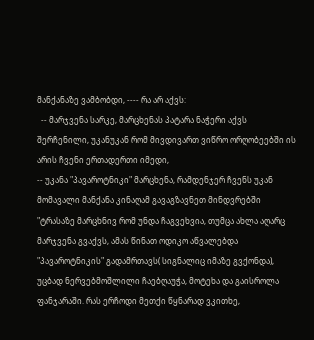მანქანაზე ვამბობდი, ---- რა არ აქვს:
  -- მარჯვენა სარკე, მარცხენას პატარა ნაჭერი აქვს შერჩენილი, უკანუკან რომ მივდივართ ვიწრო ორღობეებში ის არის ჩვენი ერთადერთი იმედი,
-- უკანა "პავაროტნიკი" მარცხენა, რამდენჯერ ჩვენს უკან მომავალი მანქანა კინაღამ გავაგზავნეთ მინდვრებში "ტრასაზე მარცხნივ რომ უნდა ჩაგვეხვია, თუმცა ახლა აღარც მარჯვენა გვაქვს, ამას წინათ ოდიკო აწვალებდა "პავაროტნიკის" გადამრთავს( სიგნალიც იმაზე გვქონდა), უცბად ნერვებმოშლილი ჩაებღაუჭა, მოტეხა და გაისროლა ფანჯარაში. რას ერჩოდი მეთქი წყნარად ვკითხე,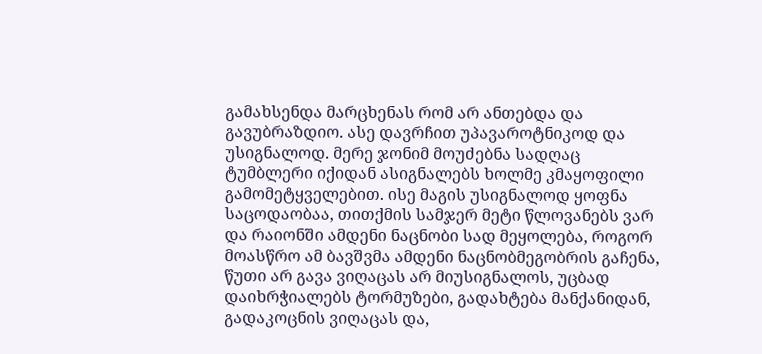გამახსენდა მარცხენას რომ არ ანთებდა და გავუბრაზდიო. ასე დავრჩით უპავაროტნიკოდ და უსიგნალოდ. მერე ჯონიმ მოუძებნა სადღაც ტუმბლერი იქიდან ასიგნალებს ხოლმე კმაყოფილი გამომეტყველებით. ისე მაგის უსიგნალოდ ყოფნა საცოდაობაა, თითქმის სამჯერ მეტი წლოვანებს ვარ და რაიონში ამდენი ნაცნობი სად მეყოლება, როგორ მოასწრო ამ ბავშვმა ამდენი ნაცნობმეგობრის გაჩენა, წუთი არ გავა ვიღაცას არ მიუსიგნალოს, უცბად დაიხრჭიალებს ტორმუზები, გადახტება მანქანიდან, გადაკოცნის ვიღაცას და,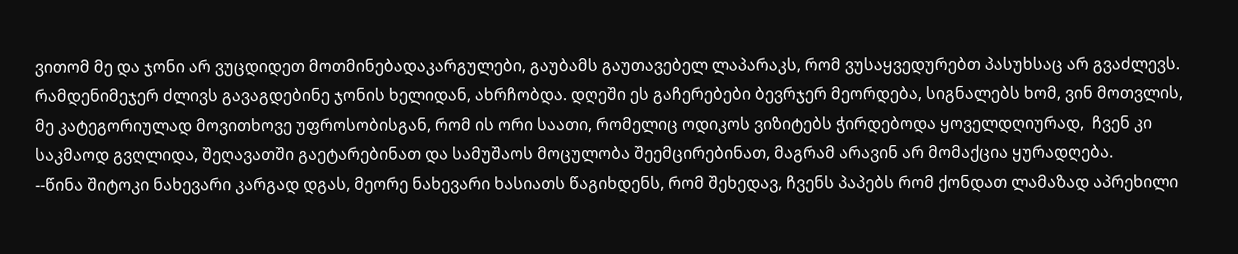ვითომ მე და ჯონი არ ვუცდიდეთ მოთმინებადაკარგულები, გაუბამს გაუთავებელ ლაპარაკს, რომ ვუსაყვედურებთ პასუხსაც არ გვაძლევს. რამდენიმეჯერ ძლივს გავაგდებინე ჯონის ხელიდან, ახრჩობდა. დღეში ეს გაჩერებები ბევრჯერ მეორდება, სიგნალებს ხომ, ვინ მოთვლის, მე კატეგორიულად მოვითხოვე უფროსობისგან, რომ ის ორი საათი, რომელიც ოდიკოს ვიზიტებს ჭირდებოდა ყოველდღიურად,  ჩვენ კი საკმაოდ გვღლიდა, შეღავათში გაეტარებინათ და სამუშაოს მოცულობა შეემცირებინათ, მაგრამ არავინ არ მომაქცია ყურადღება.
--წინა შიტოკი ნახევარი კარგად დგას, მეორე ნახევარი ხასიათს წაგიხდენს, რომ შეხედავ, ჩვენს პაპებს რომ ქონდათ ლამაზად აპრეხილი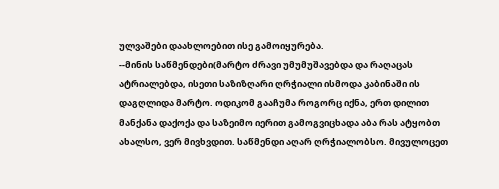ულვაშები დაახლოებით ისე გამოიყურება.
--მინის საწმენდები(მარტო ძრავი უმუმუშავებდა და რაღაცას ატრიალებდა, ისეთი საზიზღარი ღრჭიალი ისმოდა კაბინაში ის დაგღლიდა მარტო. ოდიკომ გააჩუმა როგორც იქნა, ერთ დილით მანქანა დაქოქა და საზეიმო იერით გამოგვიცხადა აბა რას ატყობთ ახალსო, ვერ მივხვდით. საწმენდი აღარ ღრჭიალობსო. მივულოცეთ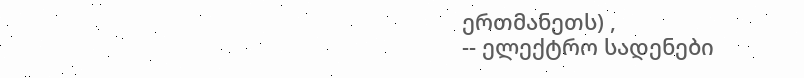ერთმანეთს) ,
-- ელექტრო სადენები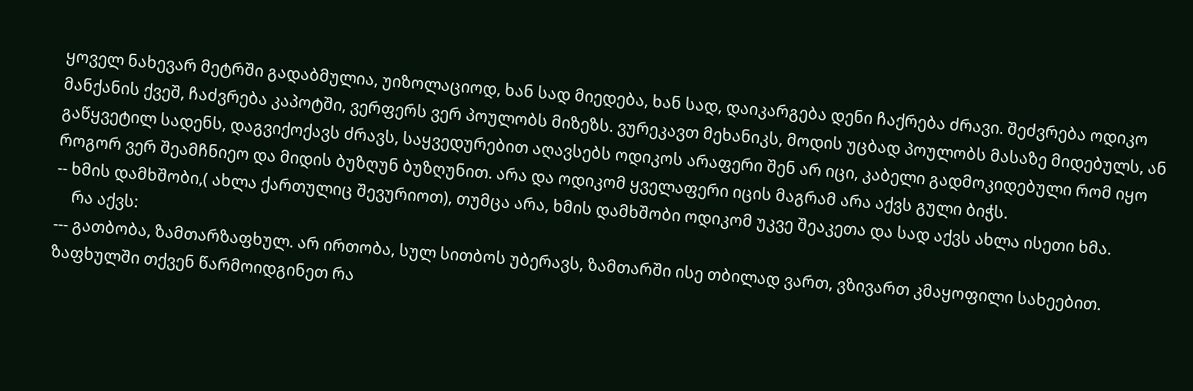ყოველ ნახევარ მეტრში გადაბმულია, უიზოლაციოდ, ხან სად მიედება, ხან სად, დაიკარგება დენი ჩაქრება ძრავი. შეძვრება ოდიკო მანქანის ქვეშ, ჩაძვრება კაპოტში, ვერფერს ვერ პოულობს მიზეზს. ვურეკავთ მეხანიკს, მოდის უცბად პოულობს მასაზე მიდებულს, ან გაწყვეტილ სადენს, დაგვიქოქავს ძრავს, საყვედურებით აღავსებს ოდიკოს არაფერი შენ არ იცი, კაბელი გადმოკიდებული რომ იყო როგორ ვერ შეამჩნიეო და მიდის ბუზღუნ ბუზღუნით. არა და ოდიკომ ყველაფერი იცის მაგრამ არა აქვს გული ბიჭს.
-- ხმის დამხშობი,( ახლა ქართულიც შევურიოთ), თუმცა არა, ხმის დამხშობი ოდიკომ უკვე შეაკეთა და სად აქვს ახლა ისეთი ხმა.
    რა აქვს:
--- გათბობა, ზამთარზაფხულ. არ ირთობა, სულ სითბოს უბერავს, ზამთარში ისე თბილად ვართ, ვზივართ კმაყოფილი სახეებით. ზაფხულში თქვენ წარმოიდგინეთ რა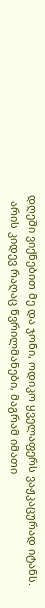დღეში ვიქნებით მე და ჯონი, ოდიკო ყველაფერს ვაჟკაცურად იტანს.
  არის კიდევ რაღაც წვრილმანები, მაგრამ იმათი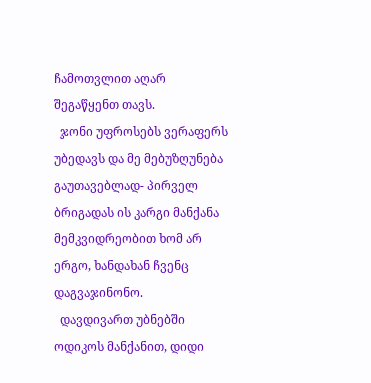ჩამოთვლით აღარ შეგაწყენთ თავს.
  ჯონი უფროსებს ვერაფერს უბედავს და მე მებუზღუნება გაუთავებლად- პირველ ბრიგადას ის კარგი მანქანა მემკვიდრეობით ხომ არ ერგო, ხანდახან ჩვენც დაგვაჯინონო.
  დავდივართ უბნებში ოდიკოს მანქანით, დიდი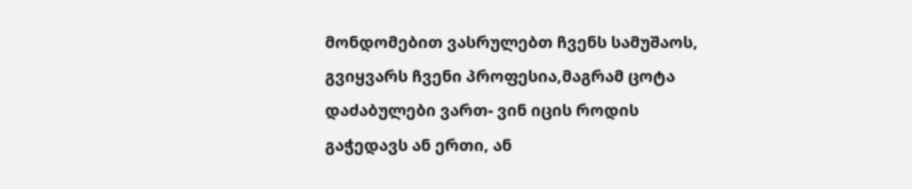მონდომებით ვასრულებთ ჩვენს სამუშაოს, გვიყვარს ჩვენი პროფესია,მაგრამ ცოტა დაძაბულები ვართ- ვინ იცის როდის გაჭედავს ან ერთი, ან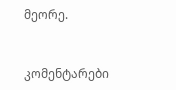მეორე.


კომენტარები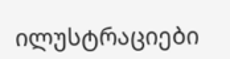ილუსტრაციები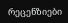რეცენზიები